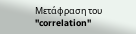Μετάφραση του "correlation"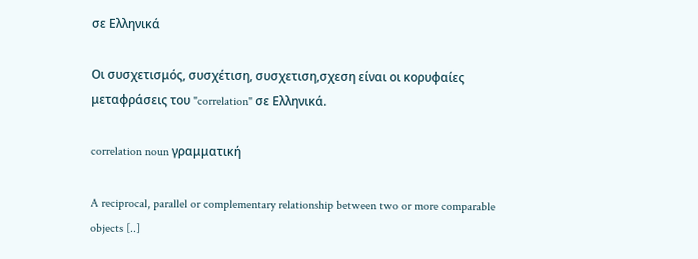σε Ελληνικά

Οι συσχετισμός, συσχέτιση, συσχετιση,σχεση είναι οι κορυφαίες μεταφράσεις του "correlation" σε Ελληνικά.

correlation noun γραμματική

A reciprocal, parallel or complementary relationship between two or more comparable objects [..]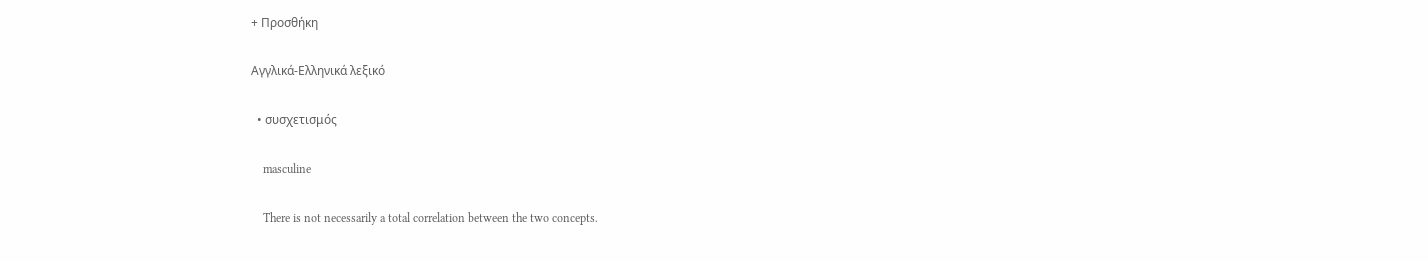+ Προσθήκη

Αγγλικά-Ελληνικά λεξικό

  • συσχετισμός

    masculine

    There is not necessarily a total correlation between the two concepts.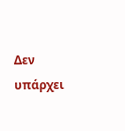Δεν υπάρχει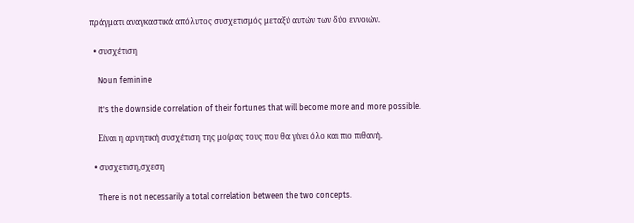πράγματι αναγκαστικά απόλυτος συσχετισμός μεταξύ αυτών των δύο εννοιών.

  • συσχέτιση

    Noun feminine

    It's the downside correlation of their fortunes that will become more and more possible.

    Είναι η αρνητική συσχέτιση της μοίρας τους που θα γίνει όλο και πιο πιθανή.

  • συσχετιση,σχεση

    There is not necessarily a total correlation between the two concepts.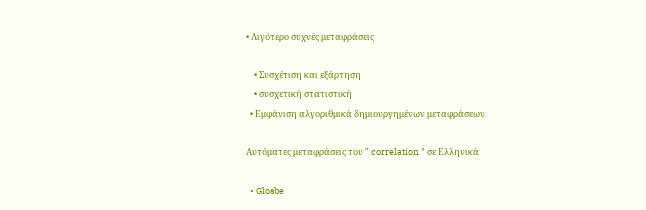• Λιγότερο συχνές μεταφράσεις

    • Συσχέτιση και εξάρτηση
    • συσχετική στατιστική
  • Εμφάνιση αλγοριθμικά δημιουργημένων μεταφράσεων

Αυτόματες μεταφράσεις του " correlation " σε Ελληνικά

  • Glosbe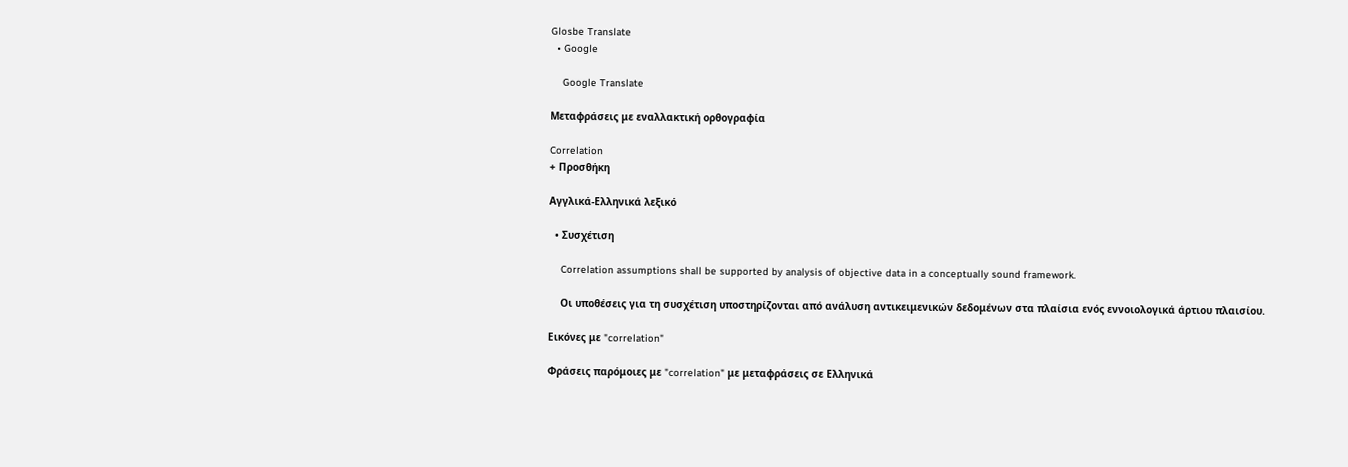Glosbe Translate
  • Google

    Google Translate

Μεταφράσεις με εναλλακτική ορθογραφία

Correlation
+ Προσθήκη

Αγγλικά-Ελληνικά λεξικό

  • Συσχέτιση

    Correlation assumptions shall be supported by analysis of objective data in a conceptually sound framework.

    Οι υποθέσεις για τη συσχέτιση υποστηρίζονται από ανάλυση αντικειμενικών δεδομένων στα πλαίσια ενός εννοιολογικά άρτιου πλαισίου.

Εικόνες με "correlation"

Φράσεις παρόμοιες με "correlation" με μεταφράσεις σε Ελληνικά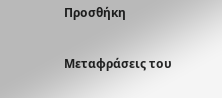Προσθήκη

Μεταφράσεις του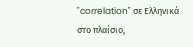"correlation" σε Ελληνικά στο πλαίσιο,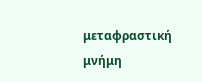μεταφραστική μνήμη